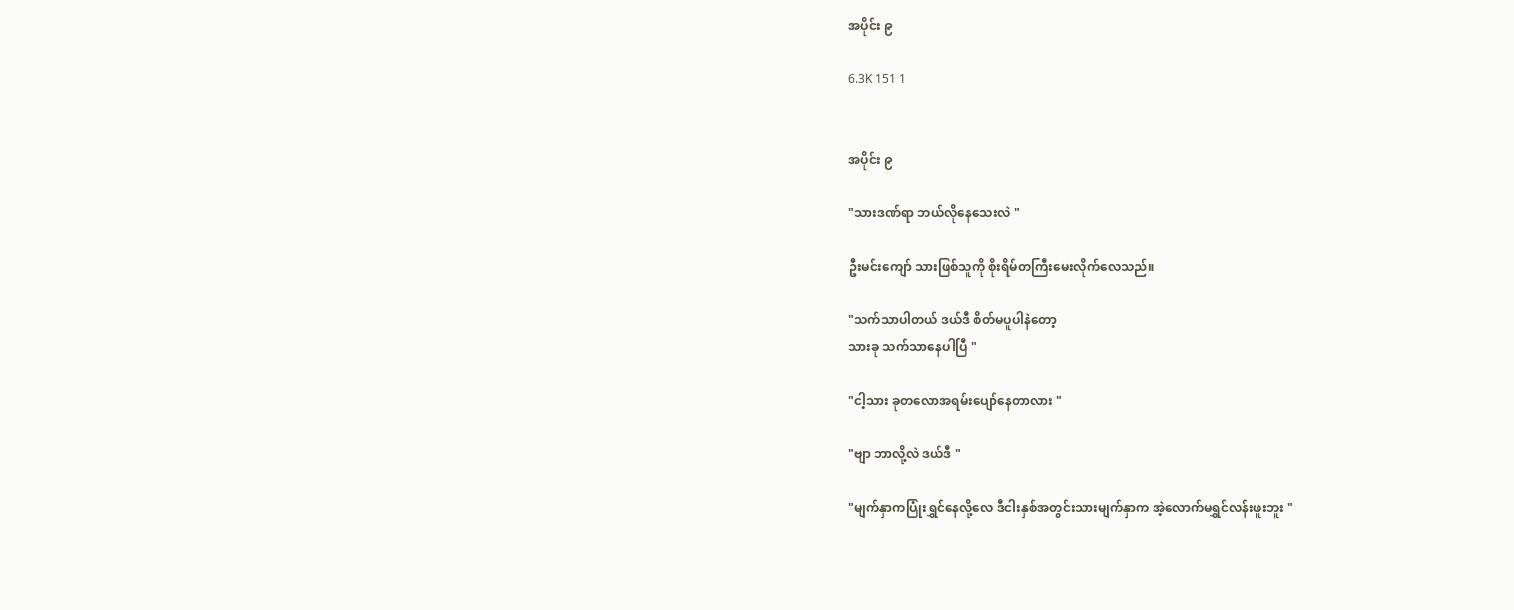အပိုင်း ၉

6.3K 151 1


အပိုင်း ၉

"သားဒဏ်ရာ ဘယ်လိုနေသေးလဲ "

ဦးမင်းကျော် သားဖြစ်သူကို စိုးရိမ်တကြီးမေးလိုက်လေသည်။

"သက်သာပါတယ် ဒယ်ဒီ စိတ်မပူပါနဲတော့
သားခု သက်သာနေပါပြီ "

"ငါ့သား ခုတလောအရမ်းပျော်နေတာလား "

"ဗျာ ဘာလို့လဲ ဒယ်ဒီ "

"မျက်နှာကပြုံးရွှင်နေလို့လေ ဒီငါးနှစ်အတွင်းသားမျက်နှာက အဲ့လောက်မရွှင်လန်းဖူးဘူး "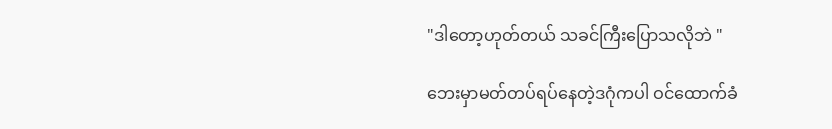"ဒါတော့ဟုတ်တယ် သခင်ကြီးပြောသလိုဘဲ "

ဘေးမှာမတ်တပ်ရပ်နေတဲ့ဒဂုံကပါ ဝင်ထောက်ခံ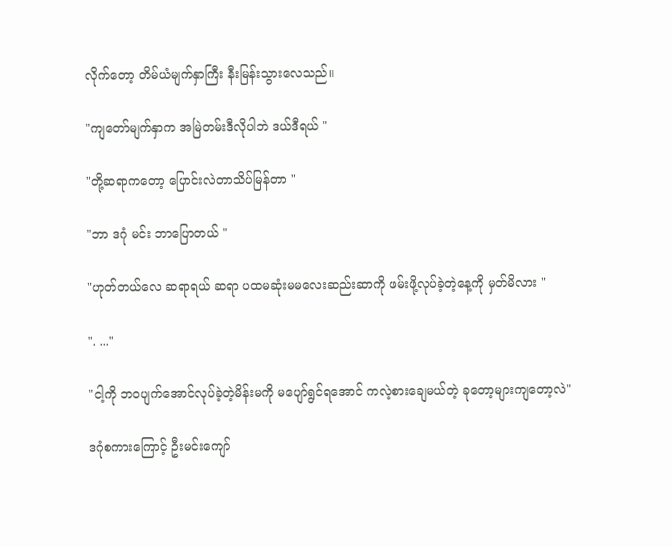လိုက်တော့ တိမ်ယံမျက်နှာကြီး နီးမြန်းသွားလေသည်။

"ကျတော်မျက်နှာက အမြဲတမ်းဒီလိုပါဘဲ ဒယ်ဒီရယ် "

"တို့ဆရာကတော့ ပြောင်းလဲတာသိပ်မြန်တာ "

"ဘာ ဒဂုံ မင်း ဘာပြောတယ် "

"ဟုတ်တယ်လေ ဆရာရယ် ဆရာ ပထမဆုံးမမလေးဆည်းဆာကို ဖမ်းဖို့လုပ်ခဲ့တဲ့နေ့ကို မှတ်မိလား "

". ..."

"ငါ့ကို ဘဝပျက်အောင်လုပ်ခဲ့တဲ့မိန်းမကို မပျော်ရွင်ရအောင် ကလဲ့စားချေမယ်တဲ့ ခုတော့များကျတော့လဲ"

ဒဂုံစကားကြောင့် ဦးမင်းကျော်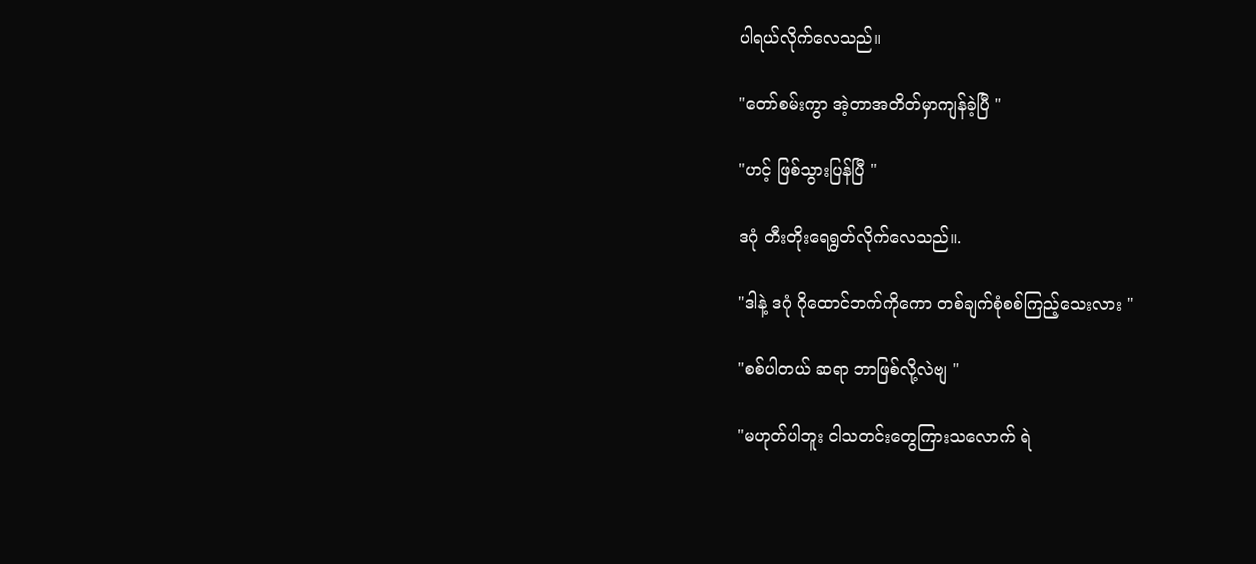ပါရယ်လိုက်လေသည်။

"တော်စမ်းကွာ အဲ့တာအတိတ်မှာကျန်ခဲ့ပြီ "

"ဟင့် ဖြစ်သွားပြန်ပြီ "

ဒဂုံ တီးတိုးရေရွတ်လိုက်လေသည်။.

"ဒါနဲ့ ဒဂုံ ဂိုထောင်ဘက်ကိုကော တစ်ချက်စုံစစ်ကြည့်သေးလား "

"စစ်ပါတယ် ဆရာ ဘာဖြစ်လို့လဲဗျ "

"မဟုတ်ပါဘူး ငါသတင်းတွေကြားသလောက် ရဲ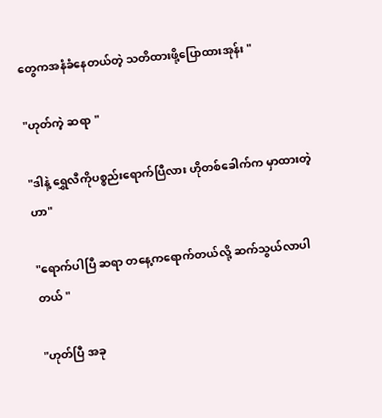တွေကအနံခံနေတယ်တဲ့ သတိထားဖို့ပြောထားအုန်း "

"ဟုတ်ကဲ့ ဆရာ "

"ဒါနဲ့ ရွှေလီကိုပစ္စည်းရောက်ပြီလား ဟိုတစ်ခေါက်က မှာထားတဲ့ဟာ"

"ရောက်ပါပြီ ဆရာ တနေ့ကရောက်တယ်လို့ ဆက်သွယ်လာပါတယ် "

"ဟုတ်ပြီ အခု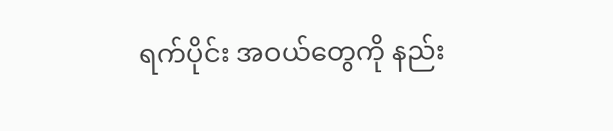ရက်ပိုင်း အဝယ်တွေကို နည်း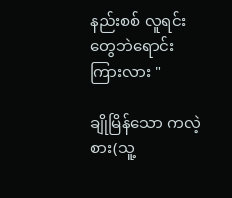နည်းစစ် လူရင်းတွေဘဲရောင်း ကြားလား "

ချိုမြိန်သော ကလဲ့စား(သူ့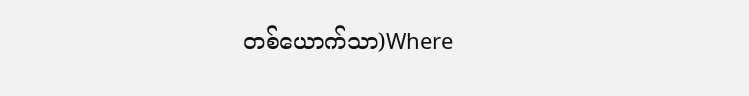တစ်ယောက်သာ)Where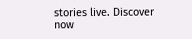stories live. Discover now